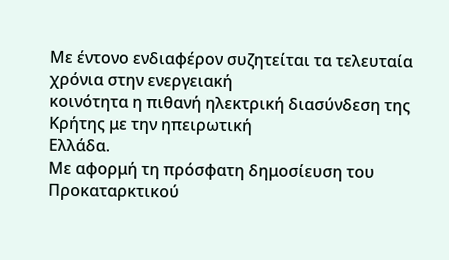Με έντονο ενδιαφέρον συζητείται τα τελευταία χρόνια στην ενεργειακή
κοινότητα η πιθανή ηλεκτρική διασύνδεση της Κρήτης με την ηπειρωτική
Ελλάδα.
Με αφορμή τη πρόσφατη δημοσίευση του Προκαταρκτικού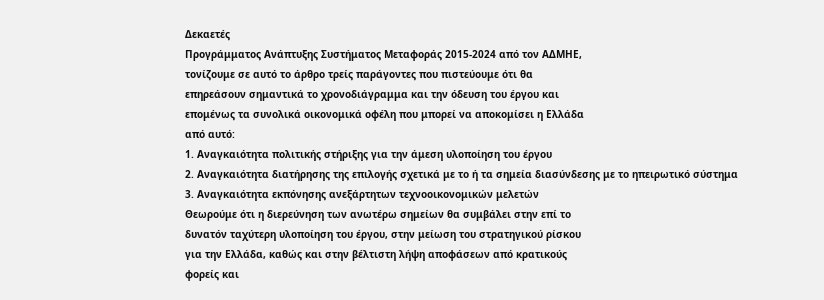Δεκαετές
Προγράμματος Ανάπτυξης Συστήματος Μεταφοράς 2015-2024 από τον ΑΔΜΗΕ,
τονίζουμε σε αυτό το άρθρο τρείς παράγοντες που πιστεύουμε ότι θα
επηρεάσουν σημαντικά το χρονοδιάγραμμα και την όδευση του έργου και
επομένως τα συνολικά οικονομικά οφέλη που μπορεί να αποκομίσει η Ελλάδα
από αυτό:
1. Αναγκαιότητα πολιτικής στήριξης για την άμεση υλοποίηση του έργου
2. Αναγκαιότητα διατήρησης της επιλογής σχετικά με το ή τα σημεία διασύνδεσης με το ηπειρωτικό σύστημα
3. Αναγκαιότητα εκπόνησης ανεξάρτητων τεχνοοικονομικών μελετών
Θεωρούμε ότι η διερεύνηση των ανωτέρω σημείων θα συμβάλει στην επί το
δυνατόν ταχύτερη υλοποίηση του έργου, στην μείωση του στρατηγικού ρίσκου
για την Ελλάδα, καθώς και στην βέλτιστη λήψη αποφάσεων από κρατικούς
φορείς και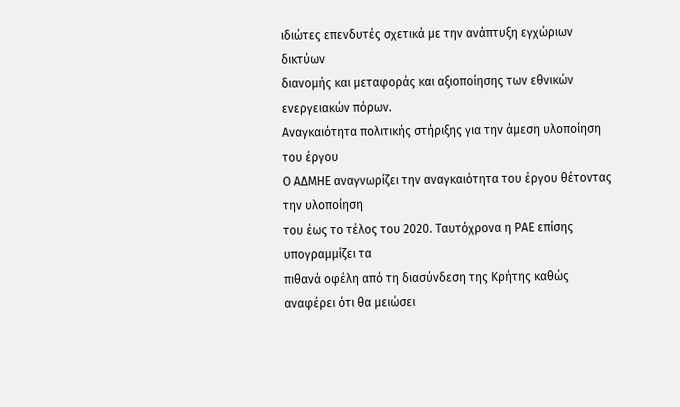ιδιώτες επενδυτές σχετικά με την ανάπτυξη εγχώριων δικτύων
διανομής και μεταφοράς και αξιοποίησης των εθνικών ενεργειακών πόρων.
Αναγκαιότητα πολιτικής στήριξης για την άμεση υλοποίηση του έργου
Ο ΑΔΜΗΕ αναγνωρίζει την αναγκαιότητα του έργου θέτοντας την υλοποίηση
του έως το τέλος του 2020. Ταυτόχρονα η ΡΑΕ επίσης υπογραμμίζει τα
πιθανά οφέλη από τη διασύνδεση της Κρήτης καθώς αναφέρει ότι θα μειώσει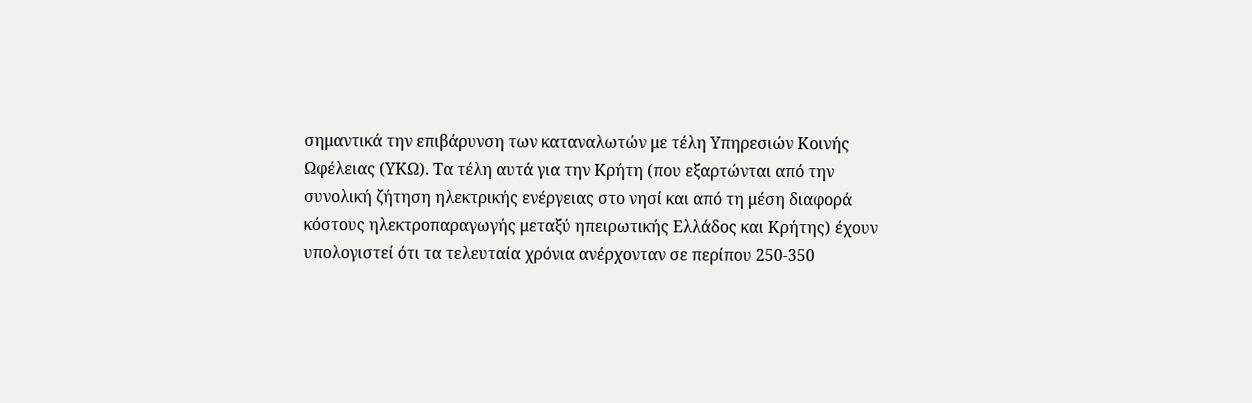σημαντικά την επιβάρυνση των καταναλωτών με τέλη Υπηρεσιών Κοινής
Ωφέλειας (ΥΚΩ). Τα τέλη αυτά για την Κρήτη (που εξαρτώνται από την
συνολική ζήτηση ηλεκτρικής ενέργειας στο νησί και από τη μέση διαφορά
κόστους ηλεκτροπαραγωγής μεταξύ ηπειρωτικής Ελλάδος και Κρήτης) έχουν
υπολογιστεί ότι τα τελευταία χρόνια ανέρχονταν σε περίπου 250-350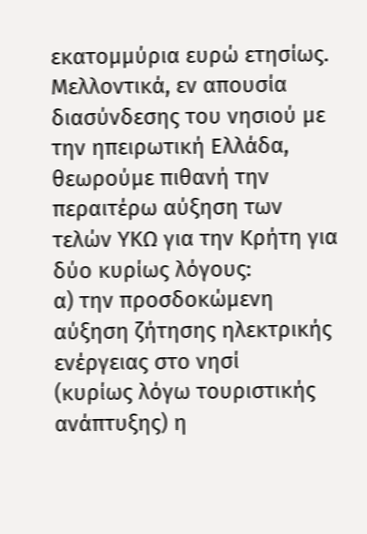εκατομμύρια ευρώ ετησίως.
Μελλοντικά, εν απουσία διασύνδεσης του νησιού με την ηπειρωτική Ελλάδα,
θεωρούμε πιθανή την περαιτέρω αύξηση των τελών ΥΚΩ για την Κρήτη για
δύο κυρίως λόγους:
α) την προσδοκώμενη αύξηση ζήτησης ηλεκτρικής ενέργειας στο νησί
(κυρίως λόγω τουριστικής ανάπτυξης) η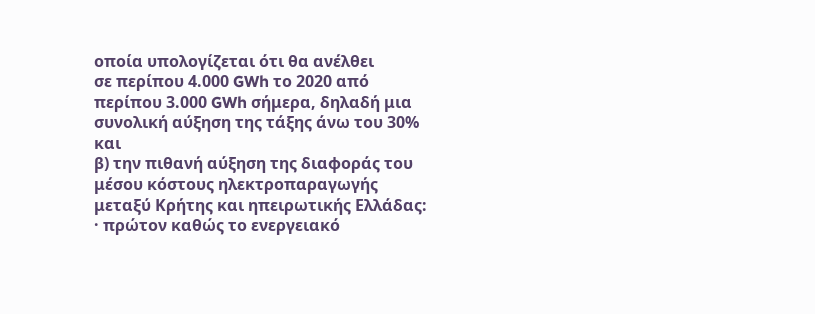οποία υπολογίζεται ότι θα ανέλθει
σε περίπου 4.000 GWh το 2020 από περίπου 3.000 GWh σήμερα, δηλαδή μια
συνολική αύξηση της τάξης άνω του 30% και
β) την πιθανή αύξηση της διαφοράς του μέσου κόστους ηλεκτροπαραγωγής μεταξύ Κρήτης και ηπειρωτικής Ελλάδας:
· πρώτον καθώς το ενεργειακό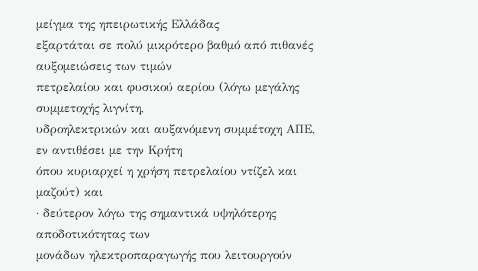μείγμα της ηπειρωτικής Ελλάδας
εξαρτάται σε πολύ μικρότερο βαθμό από πιθανές αυξομειώσεις των τιμών
πετρελαίου και φυσικού αερίου (λόγω μεγάλης συμμετοχής λιγνίτη,
υδροηλεκτρικών και αυξανόμενη συμμέτοχη ΑΠΕ, εν αντιθέσει με την Κρήτη
όπου κυριαρχεί η χρήση πετρελαίου ντίζελ και μαζούτ) και
· δεύτερον λόγω της σημαντικά υψηλότερης αποδοτικότητας των
μονάδων ηλεκτροπαραγωγής που λειτουργούν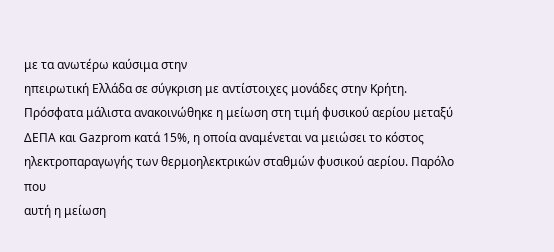με τα ανωτέρω καύσιμα στην
ηπειρωτική Ελλάδα σε σύγκριση με αντίστοιχες μονάδες στην Κρήτη.
Πρόσφατα μάλιστα ανακοινώθηκε η μείωση στη τιμή φυσικού αερίου μεταξύ
ΔΕΠΑ και Gazprom κατά 15%, η οποία αναμένεται να μειώσει το κόστος
ηλεκτροπαραγωγής των θερμοηλεκτρικών σταθμών φυσικού αερίου. Παρόλο που
αυτή η μείωση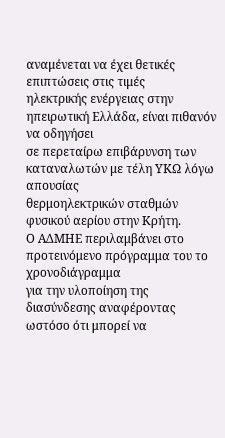αναμένεται να έχει θετικές επιπτώσεις στις τιμές
ηλεκτρικής ενέργειας στην ηπειρωτική Ελλάδα, είναι πιθανόν να οδηγήσει
σε περεταίρω επιβάρυνση των καταναλωτών με τέλη ΥΚΩ λόγω απουσίας
θερμοηλεκτρικών σταθμών φυσικού αερίου στην Κρήτη.
Ο ΑΔΜΗΕ περιλαμβάνει στο προτεινόμενο πρόγραμμα του το χρονοδιάγραμμα
για την υλοποίηση της διασύνδεσης αναφέροντας ωστόσο ότι μπορεί να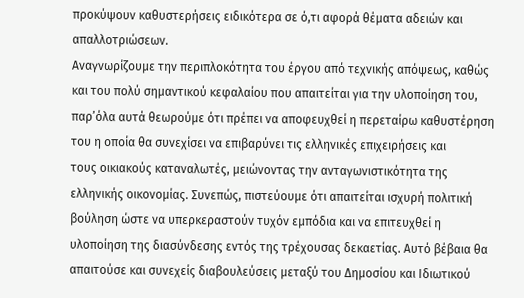προκύψουν καθυστερήσεις ειδικότερα σε ό,τι αφορά θέματα αδειών και
απαλλοτριώσεων.
Αναγνωρίζουμε την περιπλοκότητα του έργου από τεχνικής απόψεως, καθώς
και του πολύ σημαντικού κεφαλαίου που απαιτείται για την υλοποίηση του,
παρ’όλα αυτά θεωρούμε ότι πρέπει να αποφευχθεί η περεταίρω καθυστέρηση
του η οποία θα συνεχίσει να επιβαρύνει τις ελληνικές επιχειρήσεις και
τους οικιακούς καταναλωτές, μειώνοντας την ανταγωνιστικότητα της
ελληνικής οικονομίας. Συνεπώς, πιστεύουμε ότι απαιτείται ισχυρή πολιτική
βούληση ώστε να υπερκεραστούν τυχόν εμπόδια και να επιτευχθεί η
υλοποίηση της διασύνδεσης εντός της τρέχουσας δεκαετίας. Αυτό βέβαια θα
απαιτούσε και συνεχείς διαβουλεύσεις μεταξύ του Δημοσίου και Ιδιωτικού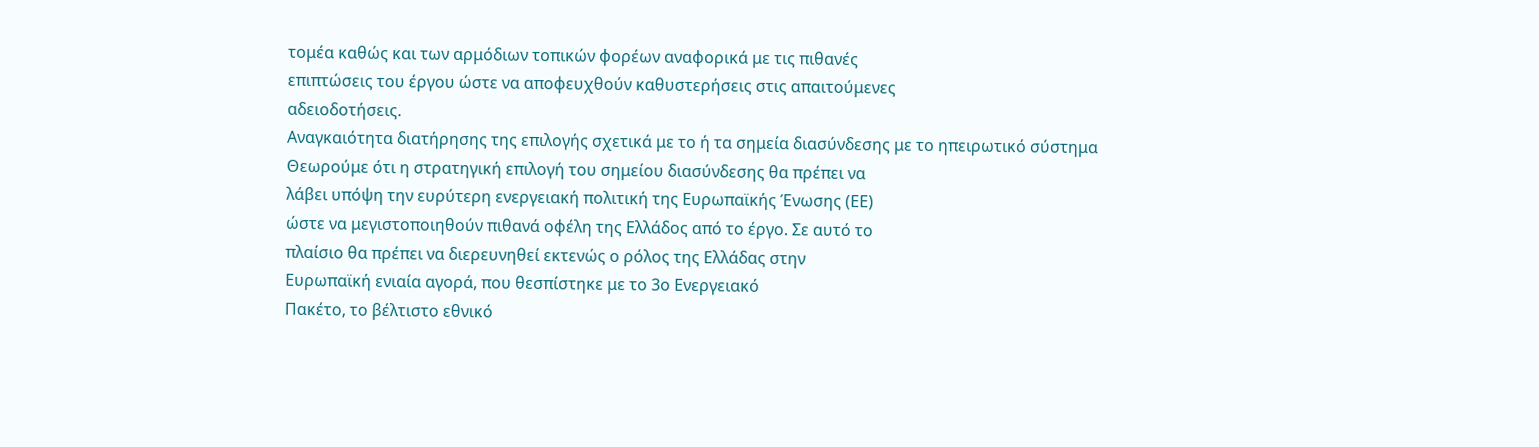τομέα καθώς και των αρμόδιων τοπικών φορέων αναφορικά με τις πιθανές
επιπτώσεις του έργου ώστε να αποφευχθούν καθυστερήσεις στις απαιτούμενες
αδειοδοτήσεις.
Αναγκαιότητα διατήρησης της επιλογής σχετικά με το ή τα σημεία διασύνδεσης με το ηπειρωτικό σύστημα
Θεωρούμε ότι η στρατηγική επιλογή του σημείου διασύνδεσης θα πρέπει να
λάβει υπόψη την ευρύτερη ενεργειακή πολιτική της Ευρωπαϊκής Ένωσης (ΕΕ)
ώστε να μεγιστοποιηθούν πιθανά οφέλη της Ελλάδος από το έργο. Σε αυτό το
πλαίσιο θα πρέπει να διερευνηθεί εκτενώς ο ρόλος της Ελλάδας στην
Ευρωπαϊκή ενιαία αγορά, που θεσπίστηκε με το 3ο Ενεργειακό
Πακέτο, το βέλτιστο εθνικό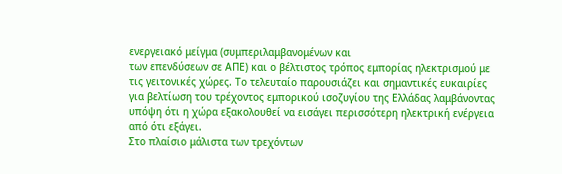ενεργειακό μείγμα (συμπεριλαμβανομένων και
των επενδύσεων σε ΑΠΕ) και ο βέλτιστος τρόπος εμπορίας ηλεκτρισμού με
τις γειτονικές χώρες. Το τελευταίο παρουσιάζει και σημαντικές ευκαιρίες
για βελτίωση του τρέχοντος εμπορικού ισοζυγίου της Ελλάδας λαμβάνοντας
υπόψη ότι η χώρα εξακολουθεί να εισάγει περισσότερη ηλεκτρική ενέργεια
από ότι εξάγει.
Στο πλαίσιο μάλιστα των τρεχόντων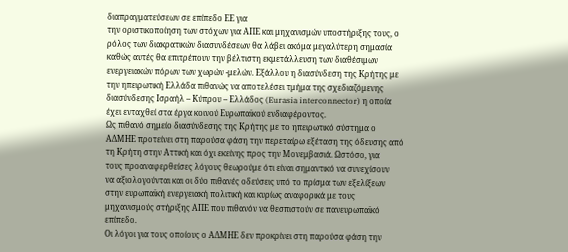διαπραγματεύσεων σε επίπεδο ΕΕ για
την οριστικοποίηση των στόχων για ΑΠΕ και μηχανισμών υποστήριξης τους, ο
ρόλος των διακρατικών διασυνδέσεων θα λάβει ακόμα μεγαλύτερη σημασία
καθώς αυτές θα επιτρέπουν την βέλτιστη εκμετάλλευση των διαθέσιμων
ενεργειακών πόρων των χωρών -μελών. Εξάλλου η διασύνδεση της Κρήτης με
την ηπειρωτική Ελλάδα πιθανώς να αποτελέσει τμήμα της σχεδιαζόμενης
διασύνδεσης Ισραήλ – Κύπρου – Ελλάδος (Eurasia interconnector) η οποία
έχει ενταχθεί στα έργα κοινού Ευρωπαϊκού ενδιαφέροντος.
Ως πιθανό σημείο διασύνδεσης της Κρήτης με το ηπειρωτικό σύστημα ο
ΑΔΜΗΕ προτείνει στη παρούσα φάση την περεταίρω εξέταση της όδευσης από
τη Κρήτη στην Αττική και όχι εκείνης προς την Μονεμβασιά. Ωστόσο, για
τους προαναφερθείσες λόγους θεωρούμε ότι είναι σημαντικό να συνεχίσουν
να αξιολογούνται και οι δύο πιθανές οδεύσεις υπό το πρίσμα των εξελίξεων
στην ευρωπαϊκή ενεργειακή πολιτική και κυρίως αναφορικά με τους
μηχανισμούς στήριξης ΑΠΕ που πιθανόν να θεσπιστούν σε πανευρωπαϊκό
επίπεδο.
Οι λόγοι για τους οποίους ο ΑΔΜΗΕ δεν προκρίνει στη παρούσα φάση την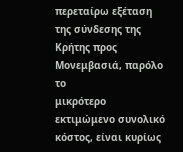περεταίρω εξέταση της σύνδεσης της Κρήτης προς Μονεμβασιά, παρόλο το
μικρότερο εκτιμώμενο συνολικό κόστος, είναι κυρίως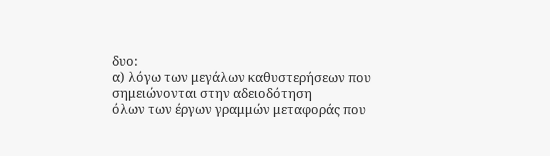δυο:
α) λόγω των μεγάλων καθυστερήσεων που σημειώνονται στην αδειοδότηση
όλων των έργων γραμμών μεταφοράς που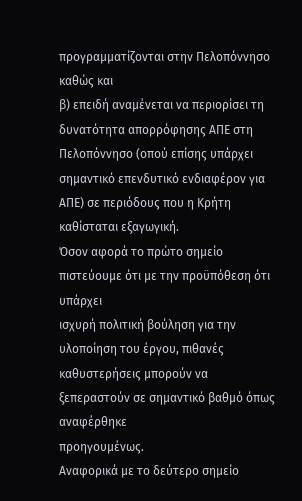προγραμματίζονται στην Πελοπόννησο
καθώς και
β) επειδή αναμένεται να περιορίσει τη δυνατότητα απορρόφησης ΑΠΕ στη
Πελοπόννησο (οπού επίσης υπάρχει σημαντικό επενδυτικό ενδιαφέρον για
ΑΠΕ) σε περιόδους που η Κρήτη καθίσταται εξαγωγική.
Όσον αφορά το πρώτο σημείο πιστεύουμε ότι με την προϋπόθεση ότι υπάρχει
ισχυρή πολιτική βούληση για την υλοποίηση του έργου, πιθανές
καθυστερήσεις μπορούν να ξεπεραστούν σε σημαντικό βαθμό όπως αναφέρθηκε
προηγουμένως.
Αναφορικά με το δεύτερο σημείο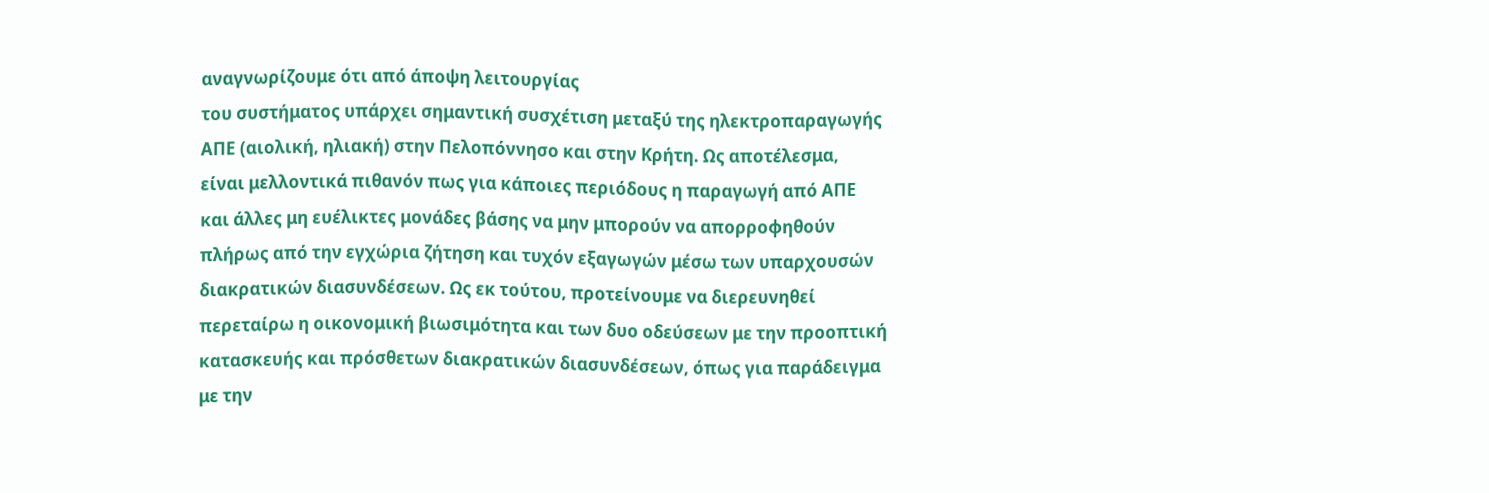αναγνωρίζουμε ότι από άποψη λειτουργίας
του συστήματος υπάρχει σημαντική συσχέτιση μεταξύ της ηλεκτροπαραγωγής
ΑΠΕ (αιολική, ηλιακή) στην Πελοπόννησο και στην Κρήτη. Ως αποτέλεσμα,
είναι μελλοντικά πιθανόν πως για κάποιες περιόδους η παραγωγή από ΑΠΕ
και άλλες μη ευέλικτες μονάδες βάσης να μην μπορούν να απορροφηθούν
πλήρως από την εγχώρια ζήτηση και τυχόν εξαγωγών μέσω των υπαρχουσών
διακρατικών διασυνδέσεων. Ως εκ τούτου, προτείνουμε να διερευνηθεί
περεταίρω η οικονομική βιωσιμότητα και των δυο οδεύσεων με την προοπτική
κατασκευής και πρόσθετων διακρατικών διασυνδέσεων, όπως για παράδειγμα
με την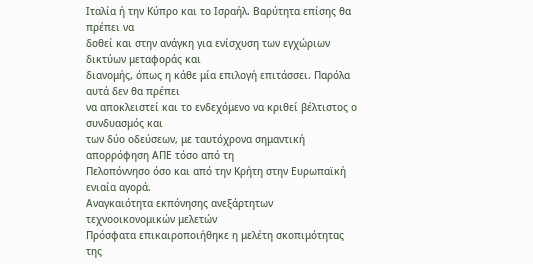Ιταλία ή την Κύπρο και το Ισραήλ. Βαρύτητα επίσης θα πρέπει να
δοθεί και στην ανάγκη για ενίσχυση των εγχώριων δικτύων μεταφοράς και
διανομής, όπως η κάθε μία επιλογή επιτάσσει. Παρόλα αυτά δεν θα πρέπει
να αποκλειστεί και το ενδεχόμενο να κριθεί βέλτιστος ο συνδυασμός και
των δύο οδεύσεων, με ταυτόχρονα σημαντική απορρόφηση ΑΠΕ τόσο από τη
Πελοπόννησο όσο και από την Κρήτη στην Ευρωπαϊκή ενιαία αγορά.
Αναγκαιότητα εκπόνησης ανεξάρτητων τεχνοοικονομικών μελετών
Πρόσφατα επικαιροποιήθηκε η μελέτη σκοπιμότητας της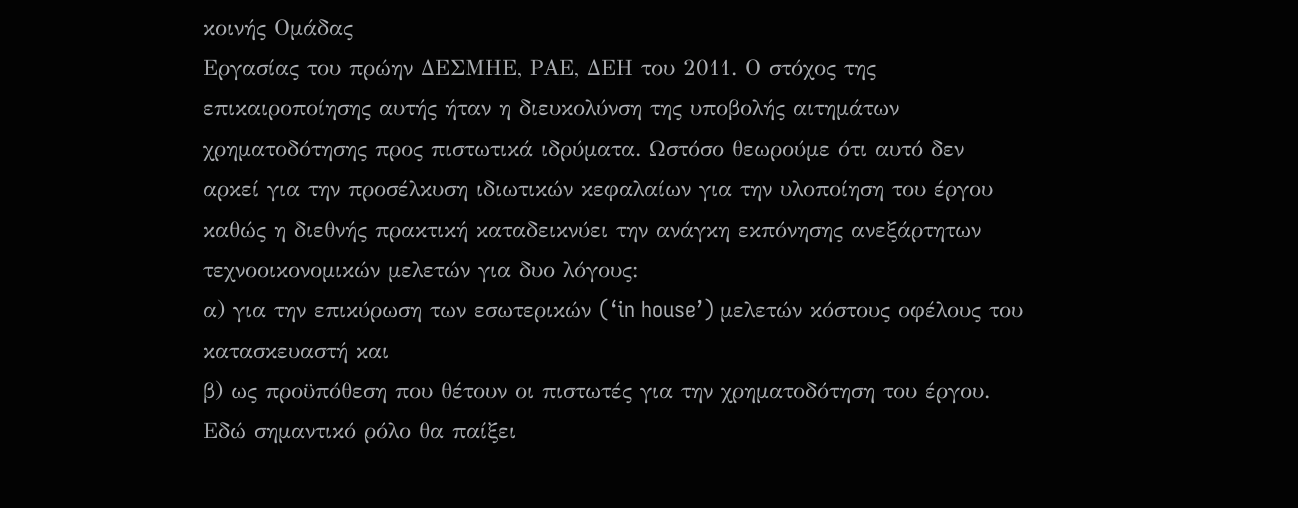κοινής Ομάδας
Εργασίας του πρώην ΔΕΣΜΗΕ, ΡΑΕ, ΔΕΗ του 2011. Ο στόχος της
επικαιροποίησης αυτής ήταν η διευκολύνση της υποβολής αιτημάτων
χρηματοδότησης προς πιστωτικά ιδρύματα. Ωστόσο θεωρούμε ότι αυτό δεν
αρκεί για την προσέλκυση ιδιωτικών κεφαλαίων για την υλοποίηση του έργου
καθώς η διεθνής πρακτική καταδεικνύει την ανάγκη εκπόνησης ανεξάρτητων
τεχνοοικονομικών μελετών για δυο λόγους:
α) για την επικύρωση των εσωτερικών (‘in house’) μελετών κόστους οφέλους του κατασκευαστή και
β) ως προϋπόθεση που θέτουν οι πιστωτές για την χρηματοδότηση του έργου.
Εδώ σημαντικό ρόλο θα παίξει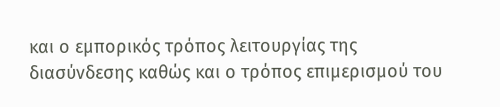και ο εμπορικός τρόπος λειτουργίας της
διασύνδεσης καθώς και ο τρόπος επιμερισμού του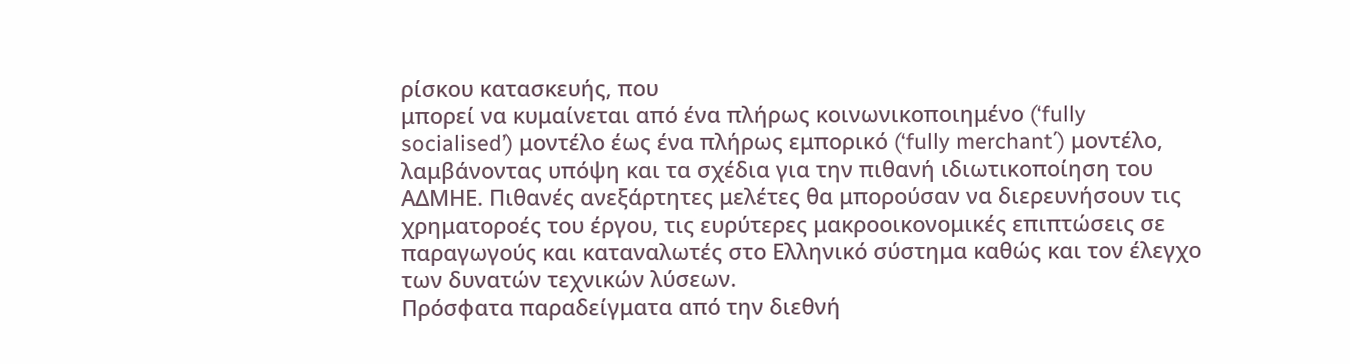ρίσκου κατασκευής, που
μπορεί να κυμαίνεται από ένα πλήρως κοινωνικοποιημένο (‘fully
socialised’) μοντέλο έως ένα πλήρως εμπορικό (‘fully merchant΄) μοντέλο,
λαμβάνοντας υπόψη και τα σχέδια για την πιθανή ιδιωτικοποίηση του
ΑΔΜΗΕ. Πιθανές ανεξάρτητες μελέτες θα μπορούσαν να διερευνήσουν τις
χρηματοροές του έργου, τις ευρύτερες μακροοικονομικές επιπτώσεις σε
παραγωγούς και καταναλωτές στο Ελληνικό σύστημα καθώς και τον έλεγχο
των δυνατών τεχνικών λύσεων.
Πρόσφατα παραδείγματα από την διεθνή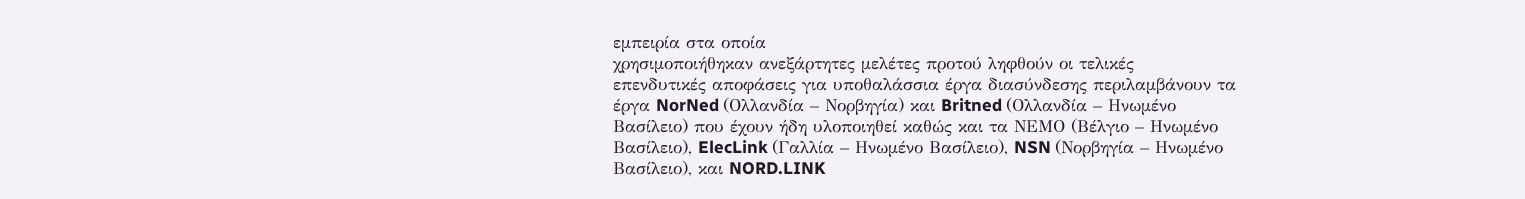εμπειρία στα οποία
χρησιμοποιήθηκαν ανεξάρτητες μελέτες προτού ληφθούν οι τελικές
επενδυτικές αποφάσεις για υποθαλάσσια έργα διασύνδεσης περιλαμβάνουν τα
έργα NorNed (Ολλανδία – Νορβηγία) και Britned (Ολλανδία – Ηνωμένο
Βασίλειο) που έχουν ήδη υλοποιηθεί καθώς και τα ΝΕΜΟ (Βέλγιο – Ηνωμένο
Βασίλειο), ElecLink (Γαλλία – Ηνωμένο Βασίλειο), NSN (Νορβηγία – Ηνωμένο
Βασίλειο), και NORD.LINK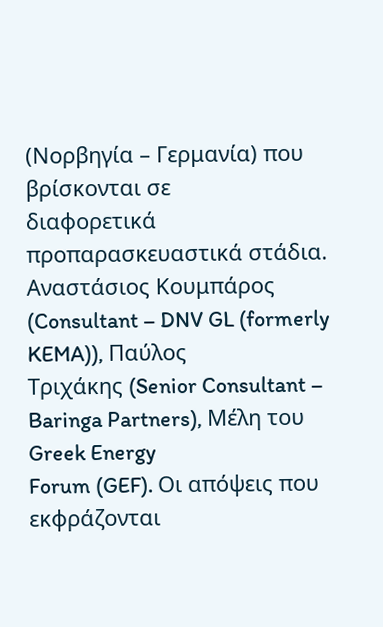(Νορβηγία – Γερμανία) που βρίσκονται σε
διαφορετικά προπαρασκευαστικά στάδια.
Αναστάσιος Κουμπάρος (Consultant – DNV GL (formerly KEMA)), Παύλος
Τριχάκης (Senior Consultant – Baringa Partners), Μέλη του Greek Energy
Forum (GEF). Οι απόψεις που εκφράζονται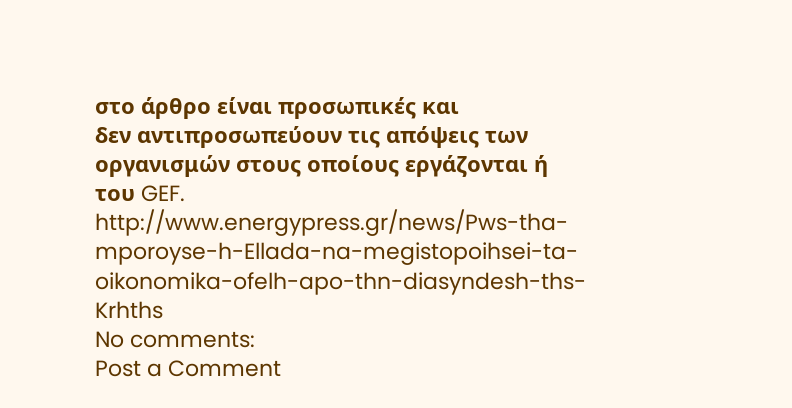στο άρθρο είναι προσωπικές και
δεν αντιπροσωπεύουν τις απόψεις των οργανισμών στους οποίους εργάζονται ή
του GEF.
http://www.energypress.gr/news/Pws-tha-mporoyse-h-Ellada-na-megistopoihsei-ta-oikonomika-ofelh-apo-thn-diasyndesh-ths-Krhths
No comments:
Post a Comment